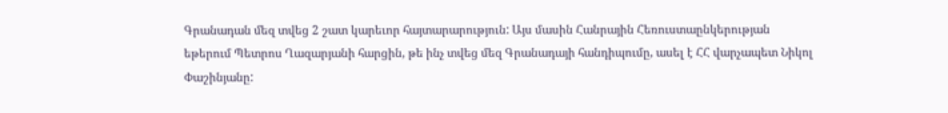Գրանադան մեզ տվեց 2 շատ կարեւոր հայտարարություն: Այս մասին Հանրային Հեռուստաընկերության եթերում Պետրոս Ղազարյանի հարցին, թե ինչ տվեց մեզ Գրանադայի հանդիպումը, ասել է ՀՀ վարչապետ Նիկոլ Փաշինյանը: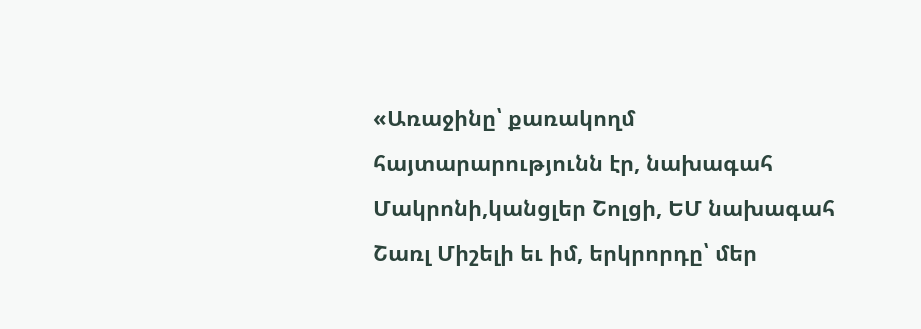«Առաջինը՝ քառակողմ հայտարարությունն էր, նախագահ Մակրոնի,կանցլեր Շոլցի, ԵՄ նախագահ Շառլ Միշելի եւ իմ, երկրորդը՝ մեր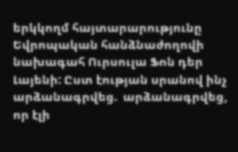երկկողմ հայտարարությունը Եվրոպական հանձնաժողովի նախագահ Ուրսուլա Ֆոն դեր Լայենի: Ըստ էության սրանով ինչ արձանագրվեց.  արձանագրվեց, որ էլի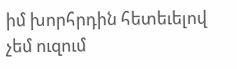իմ խորհրդին հետեւելով չեմ ուզում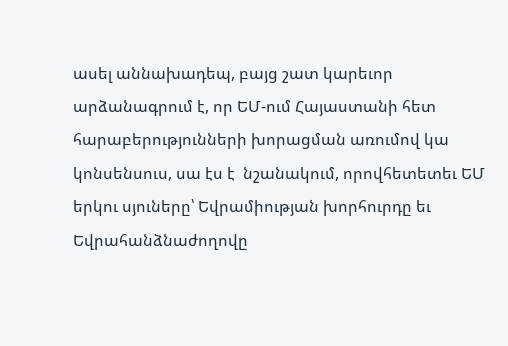ասել աննախադեպ, բայց շատ կարեւոր արձանագրում է, որ ԵՄ-ում Հայաստանի հետ հարաբերությունների խորացման առումով կա կոնսենսուս, սա էս է  նշանակում, որովհետետեւ ԵՄ երկու սյուները՝ Եվրամիության խորհուրդը եւ Եվրահանձնաժողովը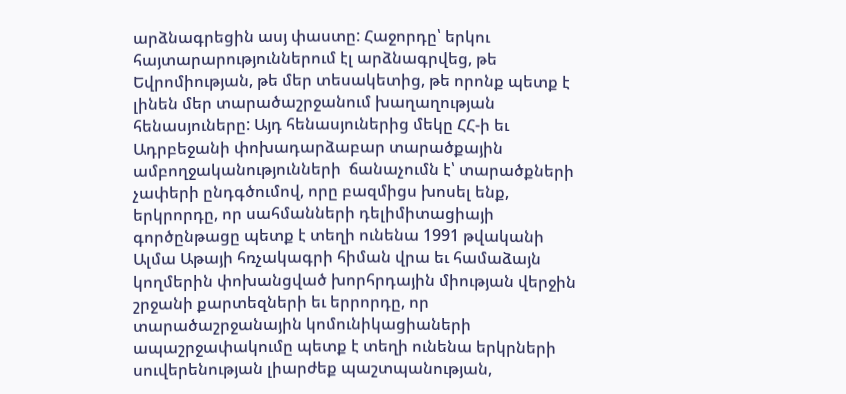արձնագրեցին ասյ փաստը: Հաջորդը՝ երկու հայտարարություններում էլ արձնագրվեց, թե Եվրոմիության, թե մեր տեսակետից, թե որոնք պետք է լինեն մեր տարածաշրջանում խաղաղության հենասյուները: Այդ հենասյուներից մեկը ՀՀ-ի եւ Ադրբեջանի փոխադարձաբար տարածքային ամբողջականությունների  ճանաչումն է՝ տարածքների չափերի ընդգծումով, որը բազմիցս խոսել ենք, երկրորդը, որ սահմանների դելիմիտացիայի գործընթացը պետք է տեղի ունենա 1991 թվականի Ալմա Աթայի հռչակագրի հիման վրա եւ համաձայն կողմերին փոխանցված խորհրդային միության վերջին շրջանի քարտեզների եւ երրորդը, որ տարածաշրջանային կոմունիկացիաների ապաշրջափակումը պետք է տեղի ունենա երկրների սուվերենության լիարժեք պաշտպանության,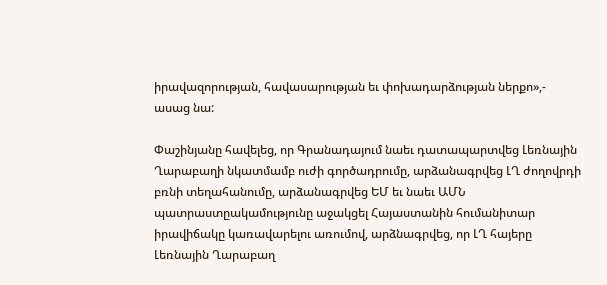իրավազորության, հավասարության եւ փոխադարձության ներքո»,- ասաց նա:

Փաշինյանը հավելեց, որ Գրանադայում նաեւ դատապարտվեց Լեռնային Ղարաբաղի նկատմամբ ուժի գործադրումը, արձանագրվեց ԼՂ ժողովրդի բռնի տեղահանումը, արձանագրվեց ԵՄ եւ նաեւ ԱՄՆ պատրաստըակամությունը աջակցել Հայաստանին հումանիտար իրավիճակը կառավարելու առումով, արձնագրվեց, որ ԼՂ հայերը Լեռնային Ղարաբաղ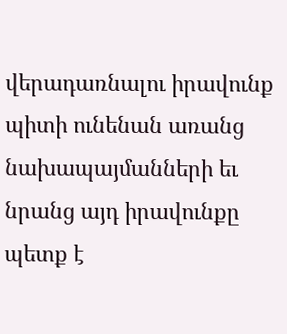վերադառնալու իրավունք պիտի ունենան առանց նախապայմանների եւ նրանց այդ իրավունքը պետք է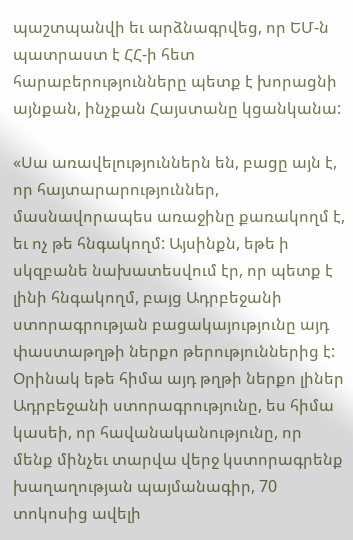պաշտպանվի եւ արձնագրվեց, որ ԵՄ-ն պատրաստ է ՀՀ-ի հետ հարաբերությունները պետք է խորացնի  այնքան, ինչքան Հայստանը կցանկանա:

«Սա առավելություններն են, բացը այն է, որ հայտարարություններ, մասնավորապես առաջինը քառակողմ է, եւ ոչ թե հնգակողմ: Այսինքն, եթե ի սկզբանե նախատեսվում էր, որ պետք է լինի հնգակողմ, բայց Ադրբեջանի ստորագրության բացակայությունը այդ փաստաթղթի ներքո թերություններից է: Օրինակ եթե հիմա այդ թղթի ներքո լիներ Ադրբեջանի ստորագրությունը, ես հիմա կասեի, որ հավանականությունը, որ մենք մինչեւ տարվա վերջ կստորագրենք խաղաղության պայմանագիր, 70 տոկոսից ավելի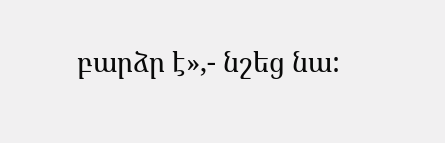բարձր է»,- նշեց նա: